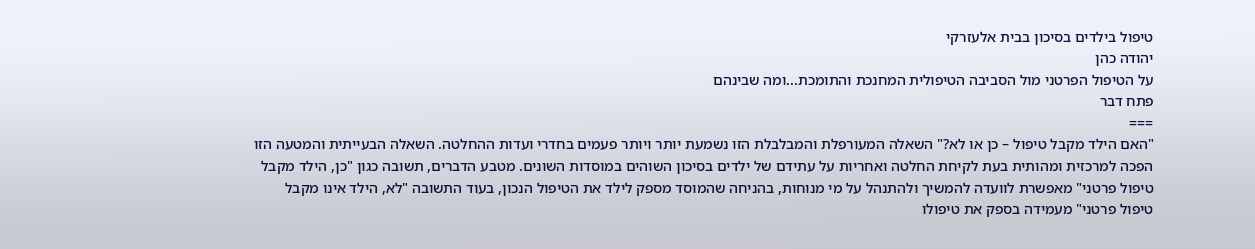טיפול בילדים בסיכון בבית אלעזרקי
יהודה כהן
על הטיפול הפרטני מול הסביבה הטיפולית המחנכת והתומכת...ומה שבינהם
פתח דבר
===
"האם הילד מקבל טיפול – כן או לא?" השאלה המעורפלת והמבלבלת הזו נשמעת יותר ויותר פעמים בחדרי ועדות ההחלטה. השאלה הבעייתית והמטעה הזו הפכה למרכזית ומהותית בעת לקיחת החלטה ואחריות על עתידם של ילדים בסיכון השוהים במוסדות השונים. מטבע הדברים, תשובה כגון "כן, הילד מקבל טיפול פרטני" מאפשרת לוועדה להמשיך ולהתנהל על מי מנוחות, בהניחה שהמוסד מספק לילד את הטיפול הנכון, בעוד התשובה "לא, הילד אינו מקבל טיפול פרטני" מעמידה בספק את טיפולו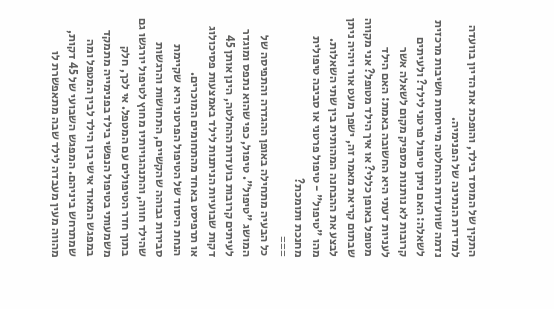התקין של המוסד בילד, והופכת את הדיון בוועדה למדידת הנתינה של הפנימיה.
נדמה שוועדות ההחלטה מייחסות חשיבות מרכזית לשאלה: האם ניתן טיפול פרטני לילד? ולעיתים קרובות לא נותנות מספיק מקום לשאלה אשר לעניות דעתי היא החשובה באמת: האם הילד מטופל באופן כללי? או איך הילד מטופל? אני מקווה שבתום קריאת מאמר זה, ישפך מעט אור ויהיה ניתן לבצע את ההבחנה המהותית בין שתי השאלות.
מהו "טיפול" - טיפול פרטני או סביבה טיפולית מחנכת ותומכת?
===
כל הבעיה מתחילה באופן ההגדרה והתפיסה של המושג "טיפול". טיפול, כפי שהוא נתפס ומוגדר לעיתים קרובות בועדות ההחלטה, הינן אותן 45 דקות שבועיות הניתנות לילד באמצעות פסיכולוג או תרפיסט באחד מהתחומים המוכרים.
הנחת היסוד של הטיפול הפרטני היא שקיימת סבירות גבוהה שהקשיים, התחושות והרגשות שהילד חווה, והתנהגויותיו מחוץ לטיפול יורגשו גם בתוך חדר הטיפולים עם המטפל. אי לכך, חלק משמעותי בטיפול הנפשי בילד בפנימייה מתמקד במפגש המאוד אישי בין הילד לבין המטפל ומה שמתרחש ביניהם. המפגש השבועי של 45 דקות, מהווה מעין מעבדה לילד שבה מתאפשרת לו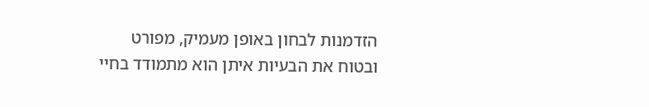הזדמנות לבחון באופן מעמיק, מפורט ובטוח את הבעיות איתן הוא מתמודד בחיי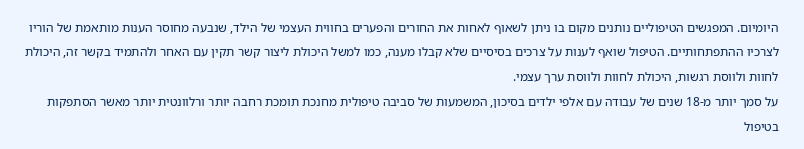היומיום. המפגשים הטיפוליים נותנים מקום בו ניתן לשאוף לאחות את החורים והפערים בחווית העצמי של הילד, שנבעה מחוסר הענות מותאמת של הוריו לצרכיו ההתפתחותיים. הטיפול שואף לענות על צרכים בסיסיים שלא קבלו מענה, כמו למשל היכולת ליצור קשר תקין עם האחר ולהתמיד בקשר זה, היכולת לחוות ולווסת רגשות, היכולת לחוות ולווסת ערך עצמי.
על סמך יותר מ-18 שנים של עבודה עם אלפי ילדים בסיכון, המשמעות של סביבה טיפולית מחנכת תומכת רחבה יותר ורלוונטית יותר מאשר הסתפקות בטיפול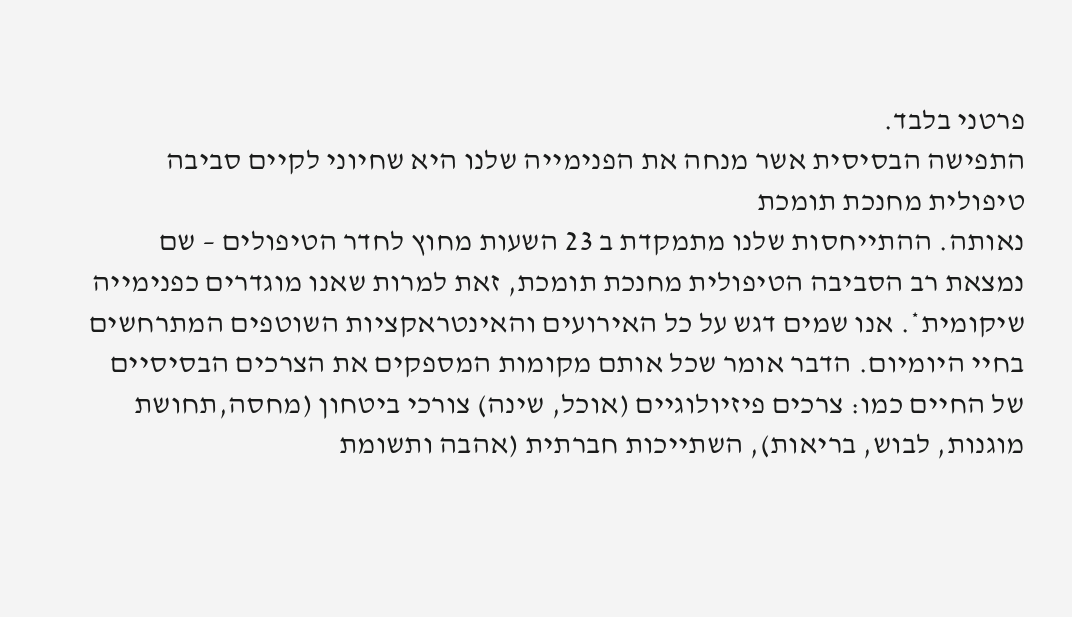פרטני בלבד.
התפישה הבסיסית אשר מנחה את הפנימייה שלנו היא שחיוני לקיים סביבה טיפולית מחנכת תומכת
נאותה. ההתייחסות שלנו מתמקדת ב 23 השעות מחוץ לחדר הטיפולים – שם נמצאת רב הסביבה הטיפולית מחנכת תומכת, זאת למרות שאנו מוגדרים כפנימייה שיקומית*. אנו שמים דגש על כל האירועים והאינטראקציות השוטפים המתרחשים בחיי היומיום. הדבר אומר שכל אותם מקומות המספקים את הצרכים הבסיסיים של החיים כמו: צרכים פיזיולוגיים (אוכל, שינה) צורכי ביטחון (מחסה,תחושת מוגנות, לבוש, בריאות), השתייכות חברתית (אהבה ותשומת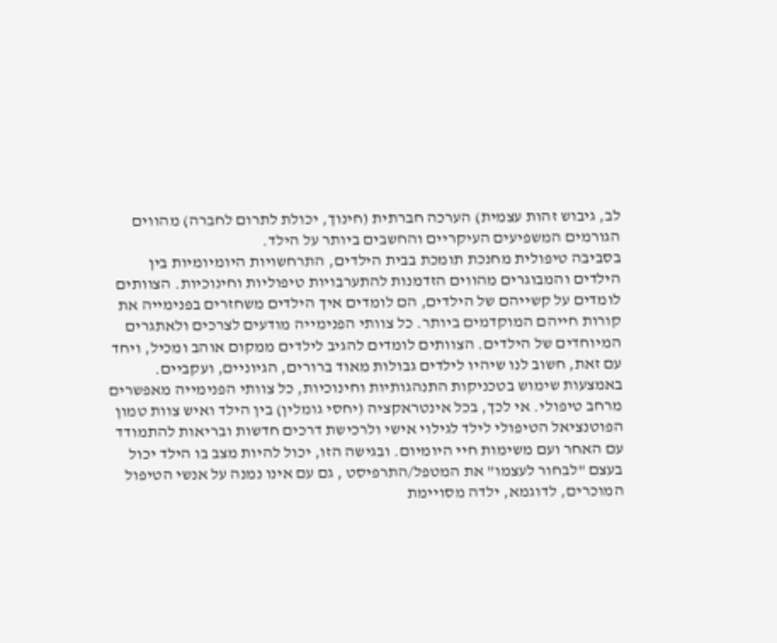לב, גיבוש זהות עצמית) הערכה חברתית (חינוך, יכולת לתרום לחברה) מהווים הגורמים המשפיעים העיקריים והחשבים ביותר על הילד.
בסביבה טיפולית מחנכת תומכת בבית הילדים, התרחשויות היומיומיות בין הילדים והמבוגרים מהווים הזדמנות להתערבויות טיפוליות וחינוכיות. הצוותים לומדים על קשייהם של הילדים, הם לומדים איך הילדים משחזרים בפנימייה את קורות חייהם המוקדמים ביותר. כל צוותי הפנימייה מודעים לצרכים ולאתגרים המיוחדים של הילדים. הצוותים לומדים להגיב לילדים ממקום אוהב ומכיל, ויחד עם זאת, חשוב לנו שיהיו לילדים גבולות מאוד ברורים, הגיוניים, ועקביים. באמצעות שימוש בטכניקות התנהגותיות וחינוכיות, כל צוותי הפנימייה מאפשרים מרחב טיפולי. אי לכך, בכל אינטראקציה (יחסי גומלין) בין הילד ואיש צוות טמון הפוטנציאל הטיפולי לילד לגילוי אישי ולרכישת דרכים חדשות ובריאות להתמודד עם האחר ועם משימות חיי היומיום. ובגישה הזו, יכול להיות מצב בו הילד יכול בעצם "לבחור לעצמו" את המטפל/התרפיסט , גם עם אינו נמנה על אנשי הטיפול המוכרים, לדוגמא, ילדה מסויימת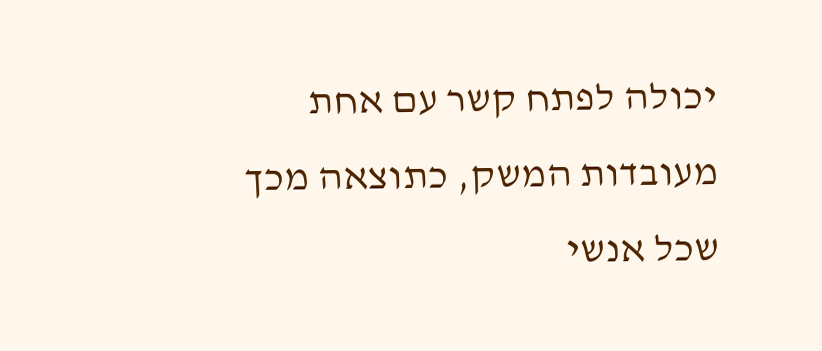יכולה לפתח קשר עם אחת מעובדות המשק, כתוצאה מכך שכל אנשי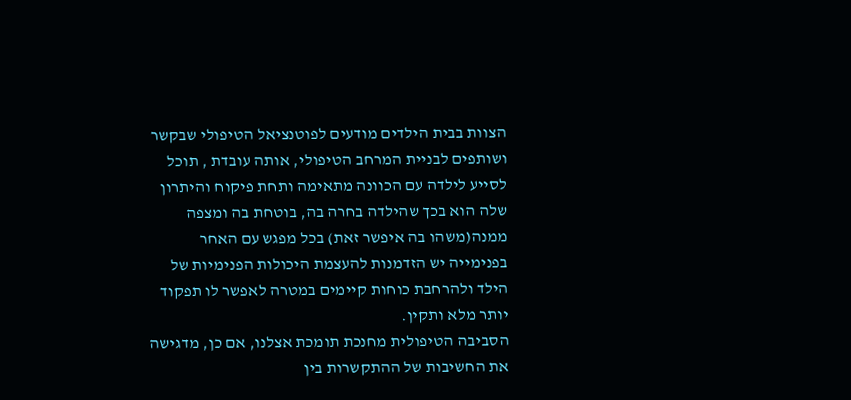הצוות בבית הילדים מודעים לפוטנציאל הטיפולי שבקשר ושותפים לבניית המרחב הטיפולי, אותה עובדת , תוכל לסייע לילדה עם הכוונה מתאימה ותחת פיקוח והיתרון שלה הוא בכך שהילדה בחרה בה, בוטחת בה ומצפה ממנה(משהו בה איפשר זאת) בכל מפגש עם האחר בפנימייה יש הזדמנות להעצמת היכולות הפנימיות של הילד ולהרחבת כוחות קיימים במטרה לאפשר לו תפקוד יותר מלא ותקין.
הסביבה הטיפולית מחנכת תומכת אצלנו, אם כן, מדגישה את החשיבות של ההתקשרות בין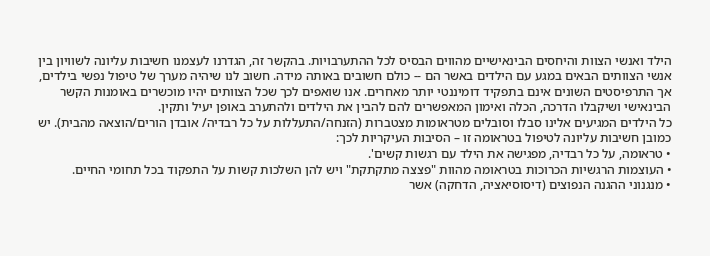הילד ואנשי הצוות והיחסים הבינאישיים מהווים הבסיס לכל ההתערבויות. בהקשר זה, הגדרנו לעצמנו חשיבות עליונה לשוויון בין אנשי הצוותים הבאים במגע עם הילדים באשר הם -- כולם חשובים באותה מידה. חשוב לנו שיהיה מערך של טיפול נפשי בילדים, אך התרפיסטים השונים אינם בתפקיד דומיננטי יותר מאחרים. אנו שואפים לכך שכל הצוותים יהיו מוכשרים באומנות הקשר הבינאישי ושיקבלו הדרכה, הכלה ואימון המאפשרים להם להבין את הילדים ולהתערב באופן יעיל ותקין.
כל הילדים המגיעים אלינו סבלו וסובלים מטראומות מצטברות (הזנחה/התעללות על כל רבדיה/ אובדן הורים/הוצאה מהבית). יש כמובן חשיבות עליונה לטיפול בטראומה זו – הסיבות העיקריות לכך:
• טראומה, על כל רבדיה, מפגישה את הילד עם רגשות קשים'.
• העוצמות הרגשיות הכרוכות בטראומה מהוות "פצצה מתקתקת" ויש להן השלכות קשות על התפקוד בכל תחומי החיים.
• מנגנוני ההגנה הנפוצים (דיסוסיאציה, הדחקה) אשר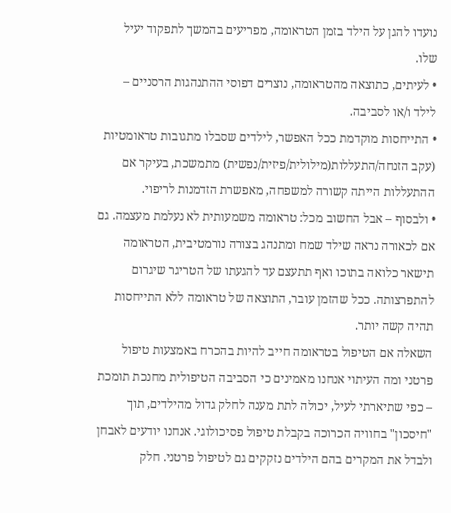נועדו להגן על הילד בזמן הטראומה, מפריעים בהמשך לתפקוד יעיל שלו.
• לעיתים, כתוצאה מהטראומה, נוצרים דפוסי ההתנהגות הרסניים – לילד ו/או לסביבה.
• התייחסות מוקדמת ככל האפשר, לילדים שסבלו מתגובות טראומטיות (עקב הזנחה/התעללות(מילולית/פיזית/נפשית) מתמשכת, בעיקר אם ההתעללות הייתה קשורה למשפחה, מאפשרת הזדמנות לריפוי.
• ולבסוף – אבל החשוב מכל: טראומה משמעותית לא נעלמת מעצמה. גם אם לכאורה נראה שילד שמח ומתנהג בצורה נורמטיבית, הטראומה תישאר כלואה בתוכו ואף תתעצם עד להגעתו של הטריגר שיגרום להתפרצותה. ככל שהזמן עובר, התוצאה של טראומה ללא התייחסות תהיה קשה יותר.
השאלה אם הטיפול בטראומה חייב להיות בהכרח באמצעות טיפול פרטני ומה העיתוי אנחנו מאמינים כי הסביבה הטיפולית מחנכת תומכת – כפי שתיארתי לעיל, יכולה לתת מענה לחלק גדול מהילדים, תוך "חיסכון" בחוויה הכרוכה בקבלת טיפול פסיכולוגי. אנחנו יודעים לאבחן ולבדל את המקרים בהם הילדים נזקקים גם לטיפול פרטני. חלק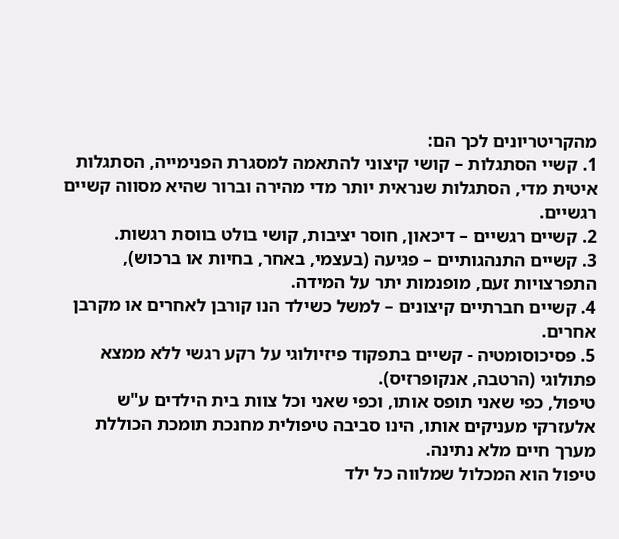מהקריטריונים לכך הם:
1. קשיי הסתגלות – קושי קיצוני להתאמה למסגרת הפנימייה, הסתגלות איטית מדי, הסתגלות שנראית יותר מדי מהירה וברור שהיא מסווה קשיים רגשיים.
2. קשיים רגשיים – דיכאון, חוסר יציבות, קושי בולט בווסת רגשות.
3. קשיים התנהגותיים – פגיעה (בעצמי, באחר, בחיות או ברכוש), התפרצויות זעם, מופנמות יתר על המידה.
4. קשיים חברתיים קיצונים – למשל כשילד הנו קורבן לאחרים או מקרבן אחרים.
5. פסיכוסומטיה - קשיים בתפקוד פיזיולוגי על רקע רגשי ללא ממצא פתולוגי (הרטבה, אנקופרזיס).
טיפול, כפי שאני תופס אותו, וכפי שאני וכל צוות בית הילדים ע"ש אלעזרקי מעניקים אותו, הינו סביבה טיפולית מחנכת תומכת הכוללת מערך חיים מלא נתינה.
טיפול הוא המכלול שמלווה כל ילד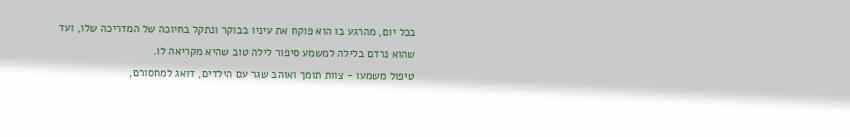בכל יום, מהרגע בו הוא פוקח את עיניו בבוקר ונתקל בחיוכה של המדריכה שלו, ועד שהוא נרדם בלילה למשמע סיפור לילה טוב שהיא מקריאה לו.
טיפול משמעו - צוות תומך ואוהב שגר עם הילדים, דואג למחסורם,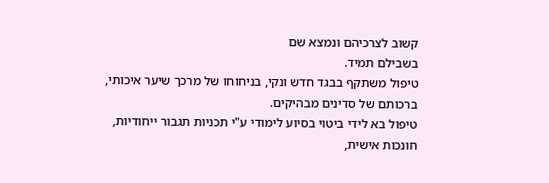קשוב לצרכיהם ונמצא שם
בשבילם תמיד.
טיפול משתקף בבגד חדש ונקי, בניחוחו של מרכך שיער איכותי, ברכותם של סדינים מבהיקים.
טיפול בא לידי ביטוי בסיוע לימודי ע"י תכניות תגבור ייחודיות, חונכות אישית,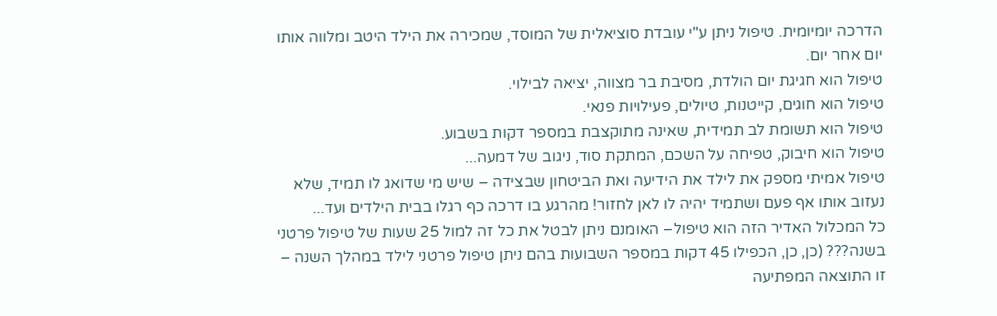הדרכה יומיומית. טיפול ניתן ע"י עובדת סוציאלית של המוסד, שמכירה את הילד היטב ומלווה אותו יום אחר יום.
טיפול הוא חגיגת יום הולדת, מסיבת בר מצווה, יציאה לבילוי.
טיפול הוא חוגים, קייטנות, טיולים, פעילויות פנאי.
טיפול הוא תשומת לב תמידית, שאינה מתוקצבת במספר דקות בשבוע.
טיפול הוא חיבוק, טפיחה על השכם, המתקת סוד, ניגוב של דמעה...
טיפול אמיתי מספק את לילד את הידיעה ואת הביטחון שבצידה – שיש מי שדואג לו תמיד, שלא נעזוב אותו אף פעם ושתמיד יהיה לו לאן לחזור! מהרגע בו דרכה כף רגלו בבית הילדים ועד...
כל המכלול האדיר הזה הוא טיפול– האומנם ניתן לבטל את כל זה למול 25 שעות של טיפול פרטני בשנה??? (כן, כן, הכפילו 45 דקות במספר השבועות בהם ניתן טיפול פרטני לילד במהלך השנה – זו התוצאה המפתיעה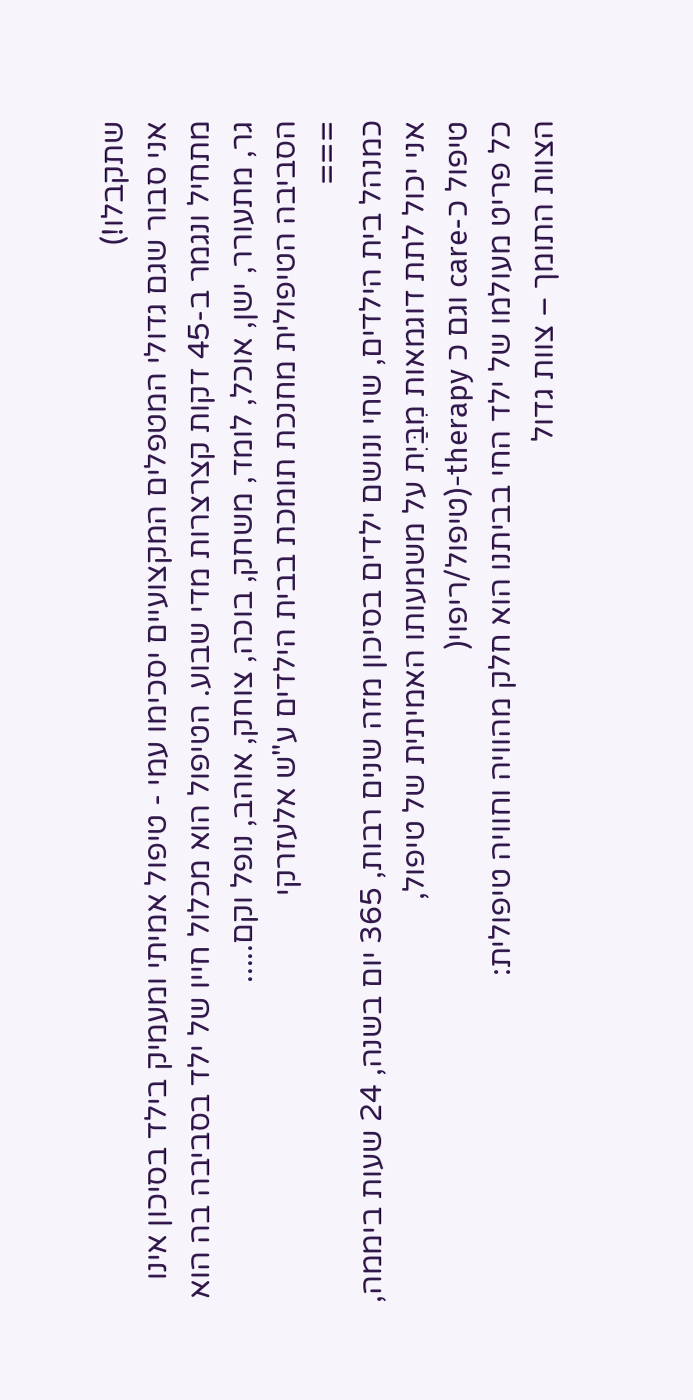שתקבלו!)
אני סבור שגם גדולי המטפלים המקצועיים יסכימו עמי - טיפול אמיתי ומעמיק בילד בסיכון אינו מתחיל ונגמר ב-45 דקות קצרצרות מדי שבוע. הטיפול הוא מכלול חייו של ילד בסביבה בה הוא גר, מתעורר, ישן, אוכל, לומד, משחק, בוכה, צוחק, אוהב, נופל וקם.....
הסביבה הטיפולית מחנכת תומכת בבית הילדים ע"ש אלעזרקי
===
כמנהל בית הילדים, שחי ונושם ילדים בסיכון מזה שנים רבות, 365 יום בשנה, 24 שעות ביממה, אני יכול לתת דוגמאות מִבַּיִת על משמעותו האמיתית של טיפול,
טיפול כ-care וגם כ therapy-(טיפול/ריפוי(
כל פריט מעולמו של ילד החי בביתנו הוא חלק מהוויה וחוויה טיפולית:
הצוות התומך – צוות גדול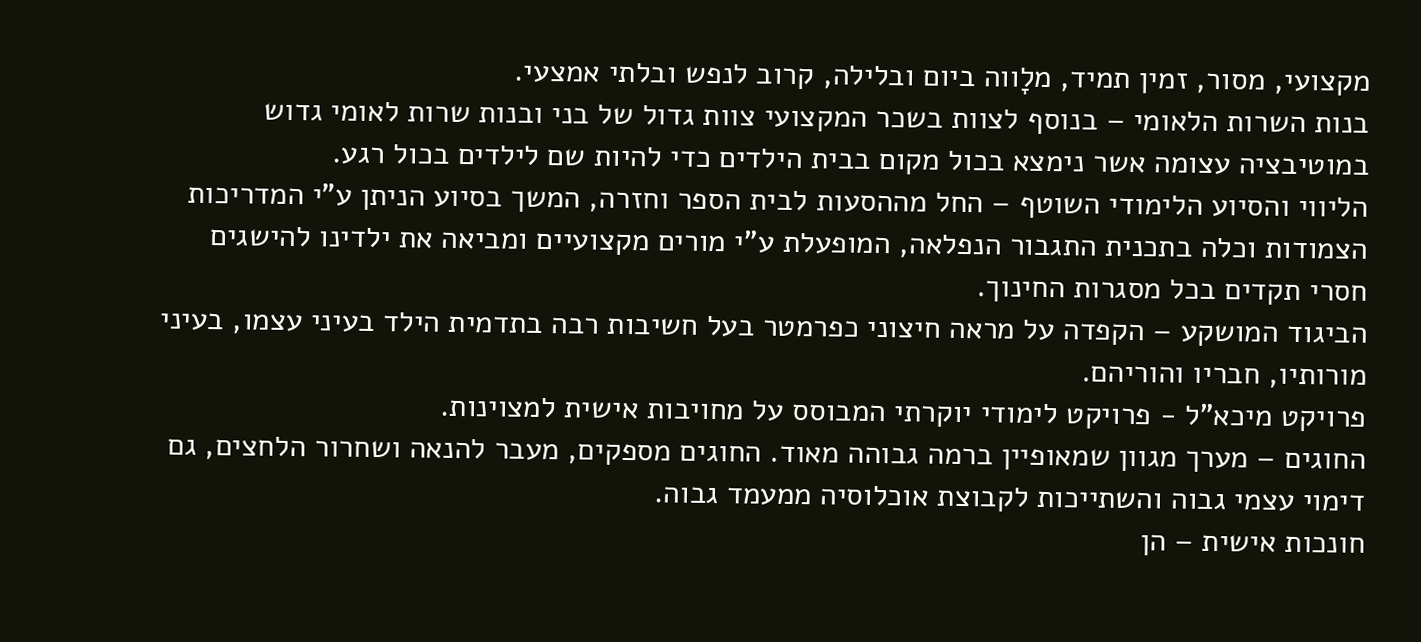מקצועי, מסור, זמין תמיד, מלָווה ביום ובלילה, קרוב לנפש ובלתי אמצעי.
בנות השרות הלאומי – בנוסף לצוות בשכר המקצועי צוות גדול של בני ובנות שרות לאומי גדוש במוטיבציה עצומה אשר נימצא בכול מקום בבית הילדים כדי להיות שם לילדים בכול רגע.
הליווי והסיוע הלימודי השוטף – החל מההסעות לבית הספר וחזרה, המשך בסיוע הניתן ע"י המדריכות הצמודות וכלה בתכנית התגבור הנפלאה, המופעלת ע"י מורים מקצועיים ומביאה את ילדינו להישגים חסרי תקדים בכל מסגרות החינוך.
הביגוד המושקע – הקפדה על מראה חיצוני כפרמטר בעל חשיבות רבה בתדמית הילד בעיני עצמו, בעיני מורותיו, חבריו והוריהם.
פרויקט מיכא"ל - פרויקט לימודי יוקרתי המבוסס על מחויבות אישית למצוינות.
החוגים – מערך מגוון שמאופיין ברמה גבוהה מאוד. החוגים מספקים, מעבר להנאה ושחרור הלחצים, גם דימוי עצמי גבוה והשתייכות לקבוצת אוכלוסיה ממעמד גבוה.
חונכות אישית – הן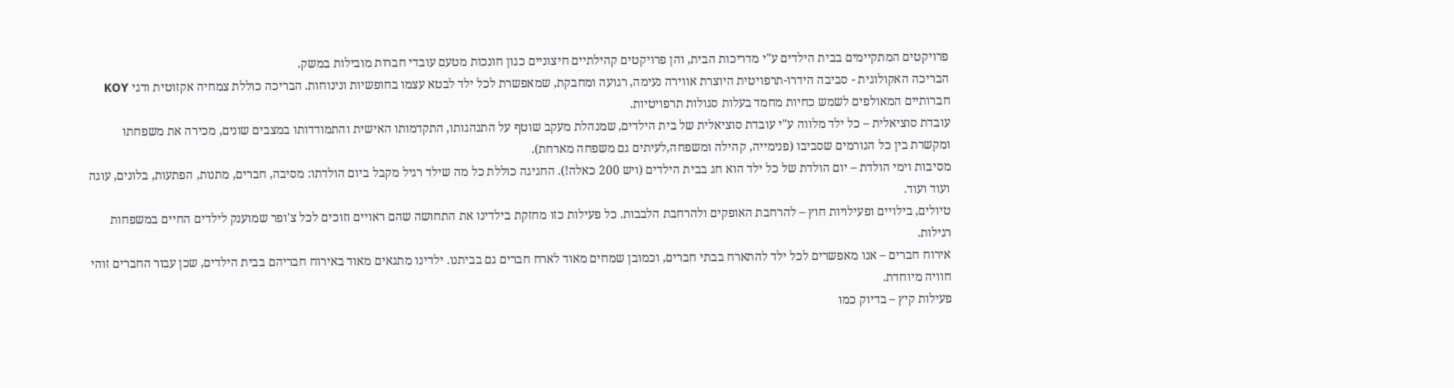פרויקטים המתקיימים בבית הילדים ע"י מדריכות הבית, והן פרויקטים קהילתיים חיצוניים כגון חונכות מטעם עובדי חברות מובילות במשק.
הבריכה האקולוגית - סביבה הידרו-תרפויטית היוצרת אווירה נעימה, רגועה ומחבקת, שמאפשרת לכל ילד לבטא עצמו בחופשיות ונינוחות. הבריכה כוללת צמחיה אקזוטית ודגי KOY חברותיים המאולפים לשמש כחיות מחמד בעלות סגולות תרפויטיות.
עובדת סוציאלית – כל ילד מלווה ע"י עובדת סוציאלית של בית הילדים, שמנהלת מעקב שוטף על התנהגותו, התקדמותו האישית והתמודדותו במצבים שונים, מכירה את משפחתו ומקשרת בין כל הגורמים שסביבו (פנימייה, קהילה ומשפחה,לעיתים גם משפחה מארחת).
מסיבות וימי הולדת – יום הולדת של כל ילד הוא חג בבית הילדים (ויש 200 כאלה!). החגיגה כוללת כל מה שילד רגיל מקבל ביום הולדתו: מסיבה, חברים, מתנות, הפתעות, בלונים, עוגה ועוד ועוד.
טיולים, בילויים ופעילויות חוץ – להרחבת האופקים ולהרחבת הלבבות. כל פעילות כזו מחזקת בילדינו את התחושה שהם ראויים וזוכים לכל צ'ופר שמוענק לילדים החיים במשפחות רגילות.
אירוח חברים – אנו מאפשרים לכל ילד להתארח בבתי חברים, וכמובן שמחים מאוד לארח חברים גם בביתנו. ילדינו מתגאים מאוד באירוח חבריהם בבית הילדים, שכן עבור החברים זוהי חוויה מיוחדת.
פעילות קיץ – בדיוק כמו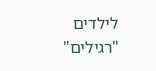לילדים "רגילים"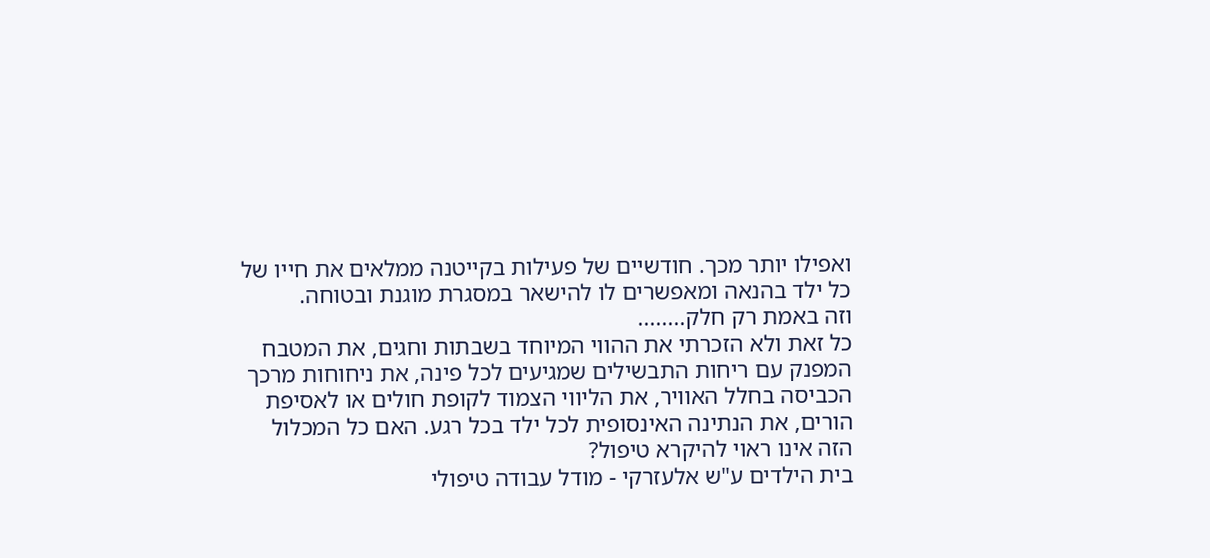ואפילו יותר מכך. חודשיים של פעילות בקייטנה ממלאים את חייו של כל ילד בהנאה ומאפשרים לו להישאר במסגרת מוגנת ובטוחה.
וזה באמת רק חלק........
כל זאת ולא הזכרתי את ההווי המיוחד בשבתות וחגים, את המטבח המפנק עם ריחות התבשילים שמגיעים לכל פינה, את ניחוחות מרכך הכביסה בחלל האוויר, את הליווי הצמוד לקופת חולים או לאסיפת הורים, את הנתינה האינסופית לכל ילד בכל רגע. האם כל המכלול הזה אינו ראוי להיקרא טיפול?
בית הילדים ע"ש אלעזרקי - מודל עבודה טיפולי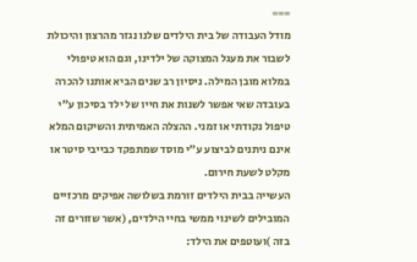===
מודל העבודה של בית הילדים שלנו נגזר מהרצון והיכולת לשבור את מעגל המצוקה של ילדינו, וגם הוא טיפולי במלוא מובן המילה. ניסיון רב שנים הביא אותנו להכרה בעובדה שאי אפשר לשנות את חייו של ילד בסיכון ע"י טיפול נקודתי או זמני. ההצלה האמיתית והשיקום המלא אינם ניתנים לביצוע ע"י מוסד שמתפקד כבייבי סיטר או מקלט לשעת חירום.
העשייה בבית הילדים זורמת בשלושה אפיקים מרכזיים המובילים לשינוי ממשי בחיי הילדים, (אשר שזורים זה בזה )ועוטפים את הילד: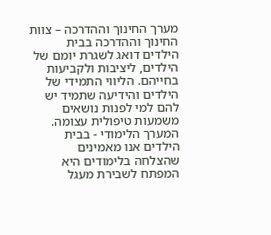מערך החינוך וההדרכה – צוות החינוך וההדרכה בבית הילדים דואג לשגרת יומם של הילדים, ליציבות ולקביעות בחייהם. הליווי התמידי של הילדים והידיעה שתמיד יש להם למי לפנות נושאים משמעות טיפולית עצומה.
המערך הלימודי - בבית הילדים אנו מאמינים שהצלחה בלימודים היא המפתח לשבירת מעגל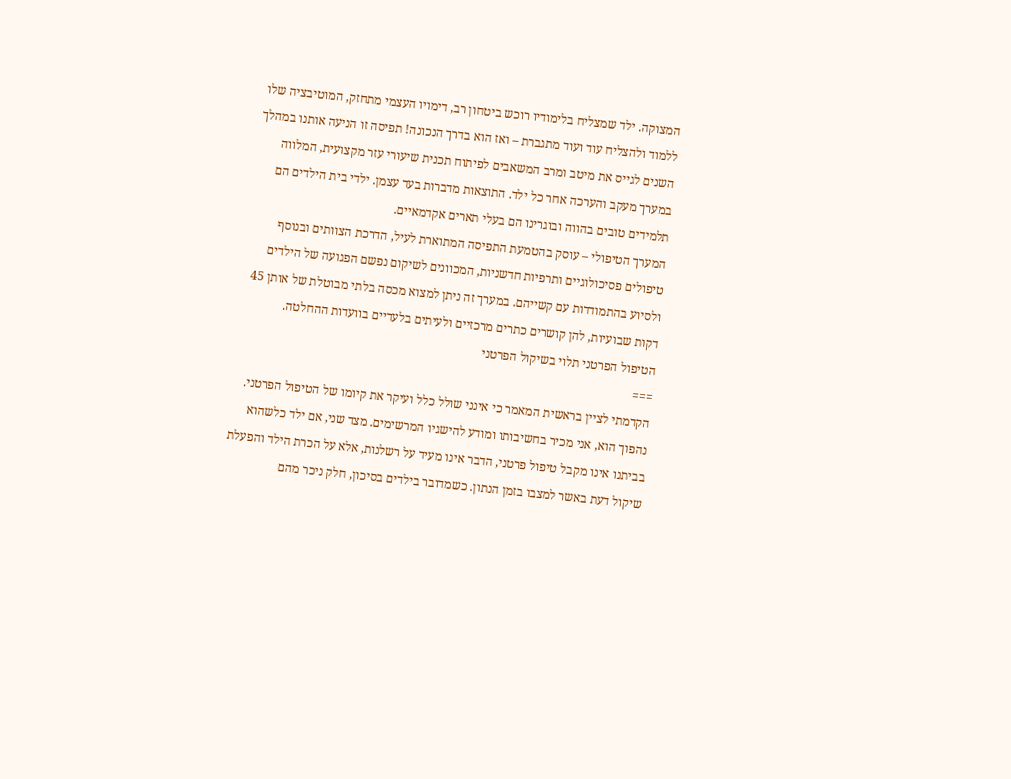המצוקה. ילד שמצליח בלימודיו רוכש ביטחון רב, דימויו העצמי מתחזק, המוטיבציה שלו ללמוד ולהצליח עוד ועוד מתגברת – ואז הוא בדרך הנכונה! תפיסה זו הניעה אותנו במהלך השנים לגייס את מיטב ומרב המשאבים לפיתוח תכנית שיעורי עזר מקצועית, המלווה במערך מעקב והערכה אחר כל ילד. התוצאות מדברות בעד עצמן. ילדי בית הילדים הם תלמידים טובים בהווה ובוגרינו הם בעלי תארים אקדמאיים.
המערך הטיפולי – עוסק בהטמעת התפיסה המתוארת לעיל, הדרכת הצוותים ובנוסף טיפולים פסיכולוגיים ותרפיות חדשניות, המכוונים לשיקום נפשם הפגועה של הילדים ולסיוע בהתמודדות עם קשייהם. במערך זה ניתן למצוא מכסה בלתי מבוטלת של אותן 45 דקות שבועיות, להן קושרים כתרים מרכזיים ולעיתים בלעדיים בוועדות ההחלטה.
הטיפול הפרטני תלוי בשיקול הפרטני
===
הקדמתי לציין בראשית המאמר כי אינני שולל כלל ועיקר את קיומו של הטיפול הפרטני. נהפוך הוא, אני מכיר בחשיבותו ומודע להישגיו המרשימים. מצד שני, אם ילד כלשהוא בביתנו אינו מקבל טיפול פרטני, הדבר אינו מעיד על רשלנות, אלא על הכרת הילד והפעלת שיקול דעת באשר למצבו בזמן הנתון. כשמדובר בילדים בסיכון, חלק ניכר מהם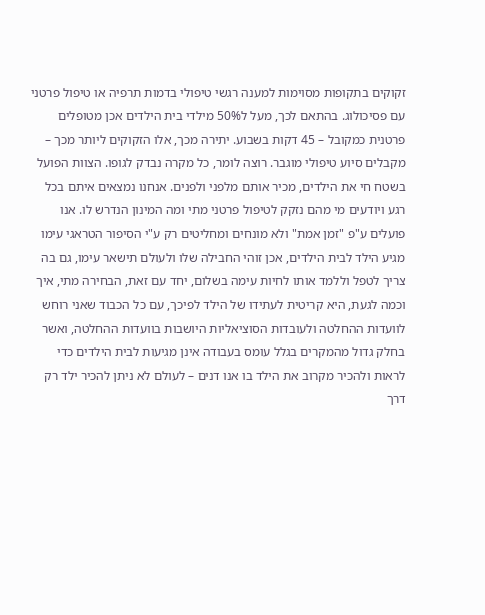זקוקים בתקופות מסוימות למענה רגשי טיפולי בדמות תרפיה או טיפול פרטני עם פסיכולוג. בהתאם לכך, מעל ל50% מילדי בית הילדים אכן מטופלים פרטנית כמקובל – 45 דקות בשבוע. יתירה מכך, אלו הזקוקים ליותר מכך – מקבלים סיוע טיפולי מוגבר. רוצה לומר, כל מקרה נבדק לגופו. הצוות הפועל בשטח חי את הילדים, מכיר אותם מלפני ולפנים. אנחנו נמצאים איתם בכל רגע ויודעים מי מהם נזקק לטיפול פרטני מתי ומה המינון הנדרש לו. אנו פועלים ע"פ "זמן אמת" ולא מונחים ומחליטים רק ע"י הסיפור הטראגי עימו מגיע הילד לבית הילדים, אכן זוהי החבילה שלו ולעולם תישאר עימו, גם בה צריך לטפל וללמד אותו לחיות עימה בשלום, יחד עם זאת, הבחירה מתי, איך וכמה לגעת, היא קריטית לעתידו של הילד לפיכך, עם כל הכבוד שאני רוחש לוועדות ההחלטה ולעובדות הסוציאליות היושבות בוועדות ההחלטה, ואשר בחלק גדול מהמקרים בגלל עומס בעבודה אינן מגיעות לבית הילדים כדי לראות ולהכיר מקרוב את הילד בו אנו דנים – לעולם לא ניתן להכיר ילד רק דרך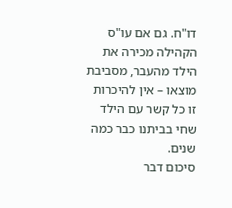דו"ח. גם אם עו"ס הקהילה מכירה את הילד מהעבר, מסביבת מוצאו – אין להיכרות זו כל קשר עם הילד שחי בביתנו כבר כמה שנים.
סיכום דבר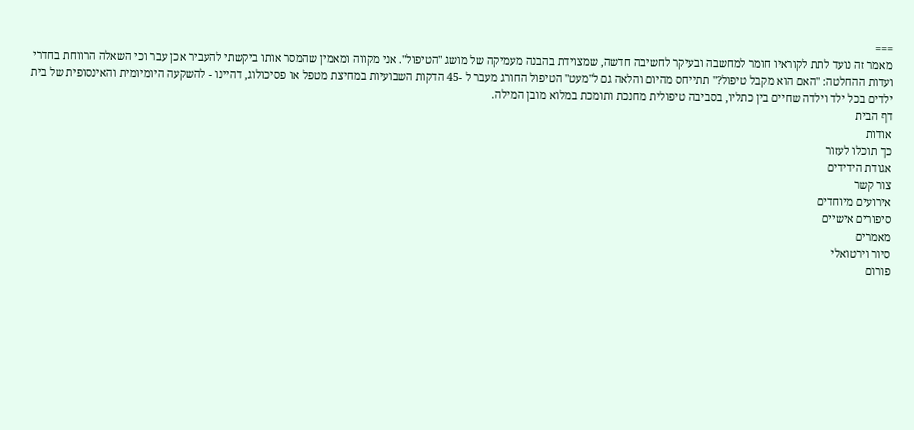===
מאמר זה נועד לתת לקוראיו חומר למחשבה ובעיקר לחשיבה חדשה, שמצוידת בהבנה מעמיקה של מושג "הטיפול". אני מקווה ומאמין שהמסר אותו ביקשתי להעביר אכן עבר וכי השאלה הרווחת בחדרי ועדות ההחלטה: "האם הוא מקבל טיפול?" תתייחס מהיום והלאה גם ל"מעט" הטיפול החורג מעבר ל -45 הדקות השבועיות במחיצת מטפל או פסיכולוג, דהיינו - להשקעה היומיומית והאינסופית של בית ילדים בכל ילד וילדה שחיים בין כתליו, בסביבה טיפולית מחנכת ותומכת במלוא מובן המילה.
דף הבית
אודות
כך תוכלו לעזור
אגודת הידידים
צור קשר
אירועים מיוחדים
סיפורים אישיים
מאמרים
סיור וירטואלי
פורום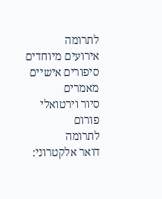לתרומה
אירועים מיוחדים
סיפורים אישיים
מאמרים
סיור וירטואלי
פורום
לתרומה
דואר אלקטרוני: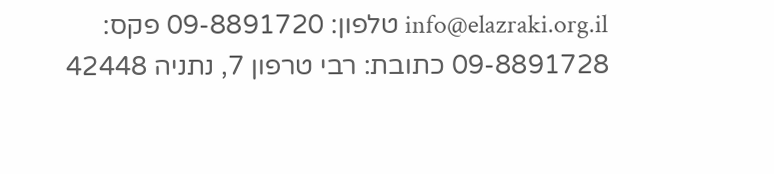info@elazraki.org.il טלפון: 09-8891720 פקס: 09-8891728 כתובת: רבי טרפון 7, נתניה 42448